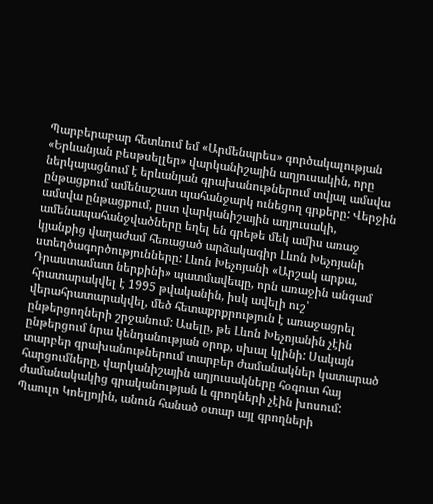Պարբերաբար հետևում եմ «Արմենպրես» գործակալության «Երևանյան բեսթսելլեր» վարկանիշային աղյուսակին, որը ներկայացնում է երևանյան գրախանութներում տվյալ ամսվա ընթացքում ամենաշատ պահանջարկ ունեցող գրքերը: Վերջին ամսվա ընթացքում, ըստ վարկանիշային աղյուսակի, ամենապահանջվածները եղել են գրեթե մեկ ամիս առաջ կյանքից վաղաժամ հեռացած արձակագիր Լևոն Խեչոյանի ստեղծագործությունները: Լևոն Խեչոյանի «Արշակ արքա, Դրաստամատ ներքինի» պատմավեպը, որն առաջին անգամ հրատարակվել է 1995 թվականին, իսկ ավելի ուշ՝ վերահրատարակվել, մեծ հետաքրքրություն է առաջացրել ընթերցողների շրջանում: Ասելը, թե Լևոն Խեչոյանին չէին ընթերցում նրա կենդանության օրոք, սխալ կլինի: Սակայն տարբեր գրախանութներում տարբեր ժամանակներ կատարած հարցումները, վարկանիշային աղյուսակները հօգուտ հայ ժամանակակից գրականության և գրողների չէին խոսում: Պաուլո Կոելյոյին, անուն հանած օտար այլ գրողների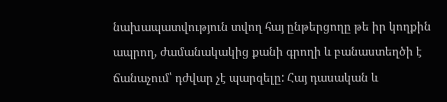նախապատվություն տվող հայ ընթերցողը թե իր կողքին ապրող, ժամանակակից քանի գրողի և բանաստեղծի է ճանաչում՝ դժվար չէ պարզելը: Հայ դասական և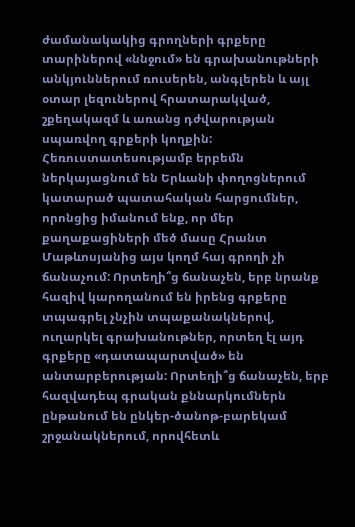ժամանակակից գրողների գրքերը տարիներով «ննջում» են գրախանութների անկյուններում ռուսերեն, անգլերեն և այլ օտար լեզուներով հրատարակված, շքեղակազմ և առանց դժվարության սպառվող գրքերի կողքին: Հեռուստատեսությամբ երբեմն ներկայացնում են Երևանի փողոցներում կատարած պատահական հարցումներ, որոնցից իմանում ենք, որ մեր քաղաքացիների մեծ մասը Հրանտ Մաթևոսյանից այս կողմ հայ գրողի չի ճանաչում: Որտեղի՞ց ճանաչեն, երբ նրանք հազիվ կարողանում են իրենց գրքերը տպագրել չնչին տպաքանակներով, ուղարկել գրախանութներ, որտեղ էլ այդ գրքերը «դատապարտված» են անտարբերության: Որտեղի՞ց ճանաչեն, երբ հազվադեպ գրական քննարկումներն ընթանում են ընկեր-ծանոթ-բարեկամ շրջանակներում, որովհետև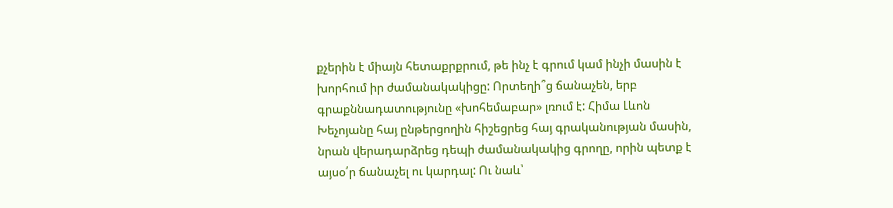քչերին է միայն հետաքրքրում, թե ինչ է գրում կամ ինչի մասին է խորհում իր ժամանակակիցը: Որտեղի՞ց ճանաչեն, երբ գրաքննադատությունը «խոհեմաբար» լռում է: Հիմա Լևոն Խեչոյանը հայ ընթերցողին հիշեցրեց հայ գրականության մասին, նրան վերադարձրեց դեպի ժամանակակից գրողը, որին պետք է այսօ՛ր ճանաչել ու կարդալ: Ու նաև՝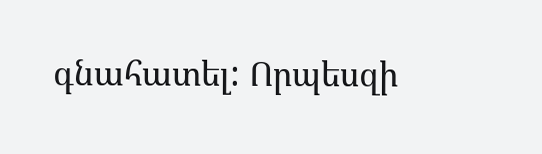գնահատել: Որպեսզի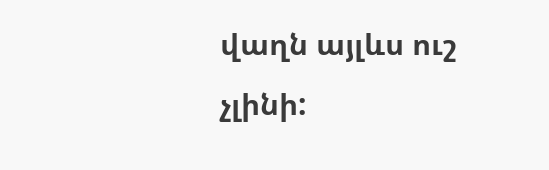վաղն այլևս ուշ չլինի: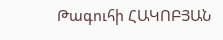Թագուհի ՀԱԿՈԲՅԱՆ